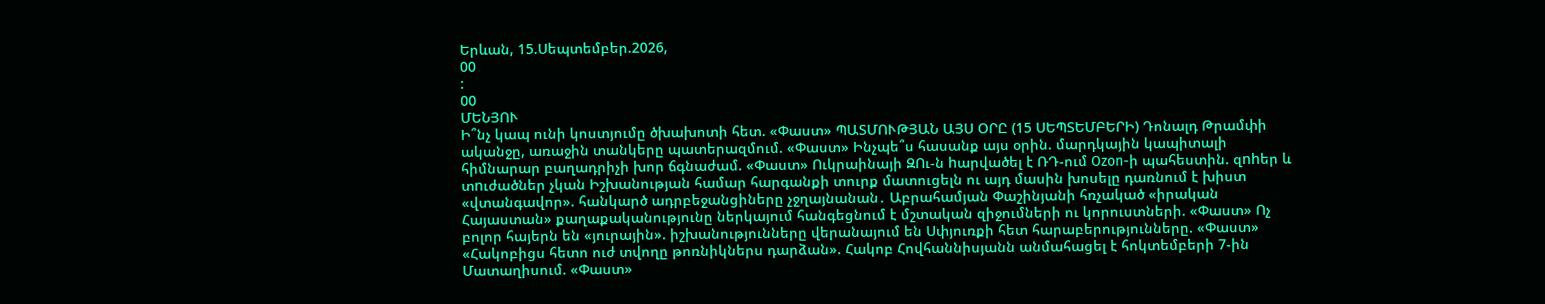Երևան, 15.Սեպտեմբեր.2026,
00
:
00
ՄԵՆՅՈՒ
Ի՞նչ կապ ունի կոստյումը ծխախոտի հետ. «Փաստ» ՊԱՏՄՈՒԹՅԱՆ ԱՅՍ ՕՐԸ (15 ՍԵՊՏԵՄԲԵՐԻ) Դոնալդ Թրամփի ականջը, առաջին տանկերը պատերազմում. «Փաստ» Ինչպե՞ս հասանք այս օրին. մարդկային կապիտալի հիմնարար բաղադրիչի խոր ճգնաժամ. «Փաստ» Ուկրաինայի ԶՈւ-ն hարվածել է ՌԴ-ում Ozon-ի պահեստին. զnhեր և տnւժածներ չկան Իշխանության համար հարգանքի տուրք մատուցելն ու այդ մասին խոսելը դառնում է խիստ «վտանգավոր». հանկարծ ադրբեջանցիները չջղայնանան․ Աբրահամյան Փաշինյանի հռչակած «իրական Հայաստան» քաղաքականությունը ներկայում հանգեցնում է մշտական զիջումների ու կորուստների. «Փաստ» Ոչ բոլոր հայերն են «յուրային». իշխանությունները վերանայում են Սփյուռքի հետ հարաբերությունները. «Փաստ» «Հակոբիցս հետո ուժ տվողը թոռնիկներս դարձան». Հակոբ Հովհաննիսյանն անմահացել է հոկտեմբերի 7-ին Մատաղիսում. «Փաստ»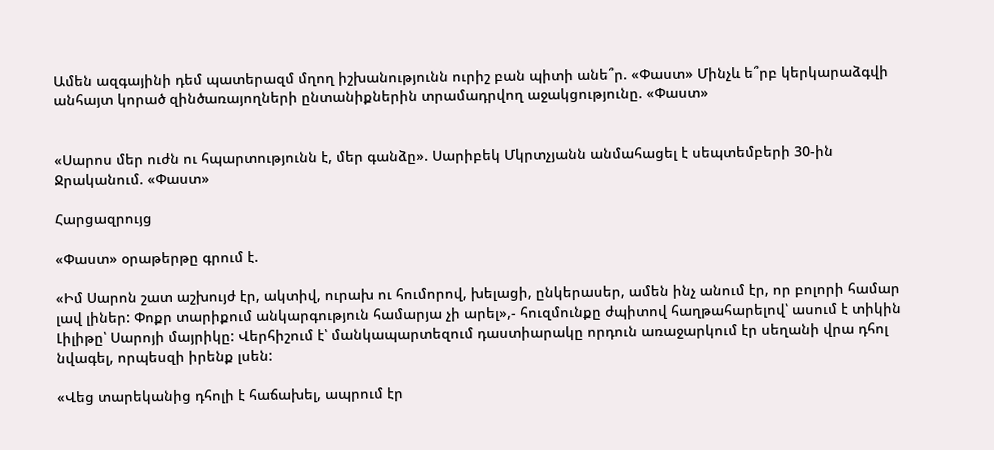Ամեն ազգայինի դեմ պատերազմ մղող իշխանությունն ուրիշ բան պիտի անե՞ր. «Փաստ» Մինչև ե՞րբ կերկարաձգվի անհայտ կորած զինծառայողների ընտանիքներին տրամադրվող աջակցությունը. «Փաստ»


«Սարոս մեր ուժն ու հպարտությունն է, մեր գանձը». Սարիբեկ Մկրտչյանն անմահացել է սեպտեմբերի 30-ին Ջրականում. «Փաստ»

Հարցազրույց

«Փաստ» օրաթերթը գրում է.

«Իմ Սարոն շատ աշխույժ էր, ակտիվ, ուրախ ու հումորով, խելացի, ընկերասեր, ամեն ինչ անում էր, որ բոլորի համար լավ լիներ: Փոքր տարիքում անկարգություն համարյա չի արել»,- հուզմունքը ժպիտով հաղթահարելով՝ ասում է տիկին Լիլիթը՝ Սարոյի մայրիկը: Վերհիշում է՝ մանկապարտեզում դաստիարակը որդուն առաջարկում էր սեղանի վրա դհոլ նվագել, որպեսզի իրենք լսեն:

«Վեց տարեկանից դհոլի է հաճախել, ապրում էր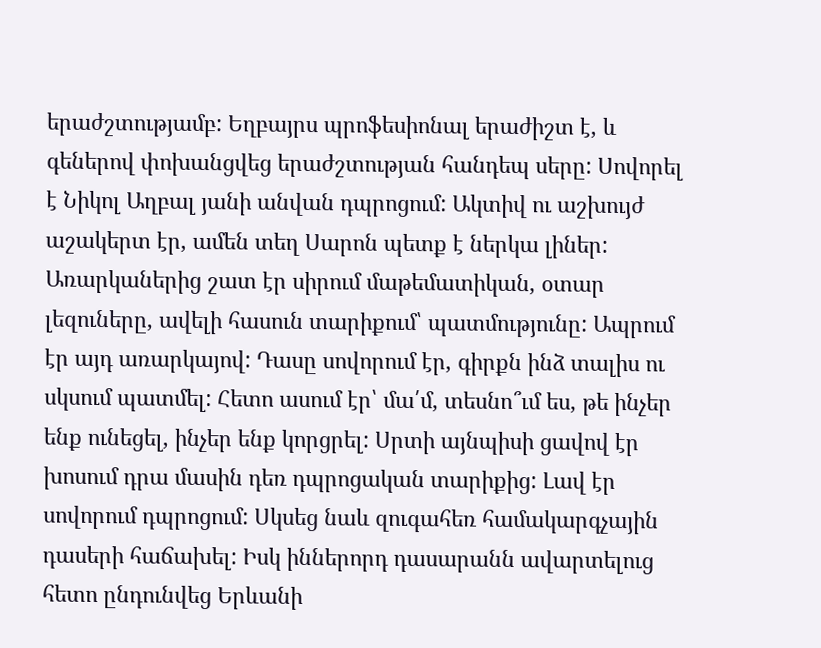երաժշտությամբ: Եղբայրս պրոֆեսիոնալ երաժիշտ է, և գեներով փոխանցվեց երաժշտության հանդեպ սերը: Սովորել է Նիկոլ Աղբալ յանի անվան դպրոցում: Ակտիվ ու աշխույժ աշակերտ էր, ամեն տեղ Սարոն պետք է ներկա լիներ: Առարկաներից շատ էր սիրում մաթեմատիկան, օտար լեզուները, ավելի հասուն տարիքում՝ պատմությունը: Ապրում էր այդ առարկայով: Դասը սովորում էր, գիրքն ինձ տալիս ու սկսում պատմել: Հետո ասում էր՝ մա՛մ, տեսնո՞ւմ ես, թե ինչեր ենք ունեցել, ինչեր ենք կորցրել: Սրտի այնպիսի ցավով էր խոսում դրա մասին դեռ դպրոցական տարիքից: Լավ էր սովորում դպրոցում: Սկսեց նաև զուգահեռ համակարգչային դասերի հաճախել: Իսկ իններորդ դասարանն ավարտելուց հետո ընդունվեց Երևանի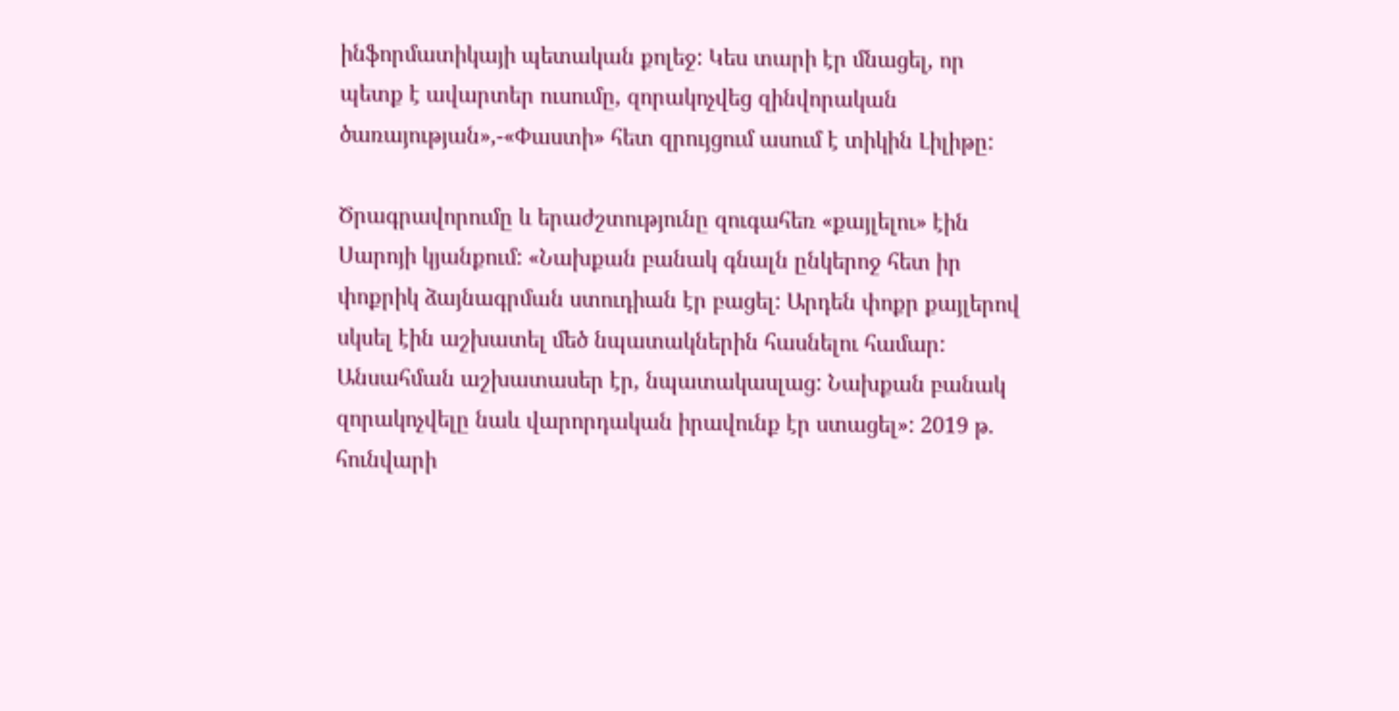ինֆորմատիկայի պետական քոլեջ: Կես տարի էր մնացել, որ պետք է ավարտեր ուսումը, զորակոչվեց զինվորական ծառայության»,-«Փաստի» հետ զրույցում ասում է տիկին Լիլիթը:

Ծրագրավորումը և երաժշտությունը զուգահեռ «քայլելու» էին Սարոյի կյանքում: «Նախքան բանակ գնալն ընկերոջ հետ իր փոքրիկ ձայնագրման ստուդիան էր բացել: Արդեն փոքր քայլերով սկսել էին աշխատել մեծ նպատակներին հասնելու համար: Անսահման աշխատասեր էր, նպատակասլաց: Նախքան բանակ զորակոչվելը նաև վարորդական իրավունք էր ստացել»: 2019 թ. հունվարի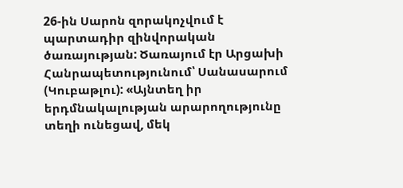26-ին Սարոն զորակոչվում է պարտադիր զինվորական ծառայության: Ծառայում էր Արցախի Հանրապետությունում՝ Սանասարում (Կուբաթլու): «Այնտեղ իր երդմնակալության արարողությունը տեղի ունեցավ, մեկ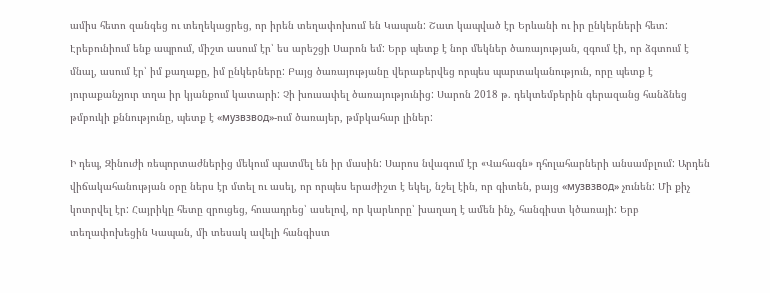ամիս հետո զանգեց ու տեղեկացրեց, որ իրեն տեղափոխում են Կապան: Շատ կապված էր Երևանի ու իր ընկերների հետ: Էրեբունիում ենք ապրում, միշտ ասում էր՝ ես արեշցի Սարոն եմ: Երբ պետք է նոր մեկներ ծառայության, զգում էի, որ ձգտում է մնալ, ասում էր՝ իմ քաղաքը, իմ ընկերները: Բայց ծառայությանը վերաբերվեց որպես պարտականություն, որը պետք է յուրաքանչյուր տղա իր կյանքում կատարի: Չի խուսափել ծառայությունից: Սարոն 2018 թ. դեկտեմբերին գերազանց հանձնեց թմբուկի քննությունը, պետք է «музвзвод»-ում ծառայեր, թմբկահար լիներ:

Ի դեպ, Զինուժի ռեպորտաժներից մեկում պատմել են իր մասին: Սարոս նվագում էր «Վահագն» դհոլահարների անսամբլում: Արդեն վիճակահանության օրը ներս էր մտել ու ասել, որ որպես երաժիշտ է եկել, նշել էին, որ գիտեն, բայց «музвзвод» չունեն: Մի քիչ կոտրվել էր: Հայրիկը հետը զրուցեց, հուսադրեց՝ ասելով, որ կարևորը՝ խաղաղ է ամեն ինչ, հանգիստ կծառայի: Երբ տեղափոխեցին Կապան, մի տեսակ ավելի հանգիստ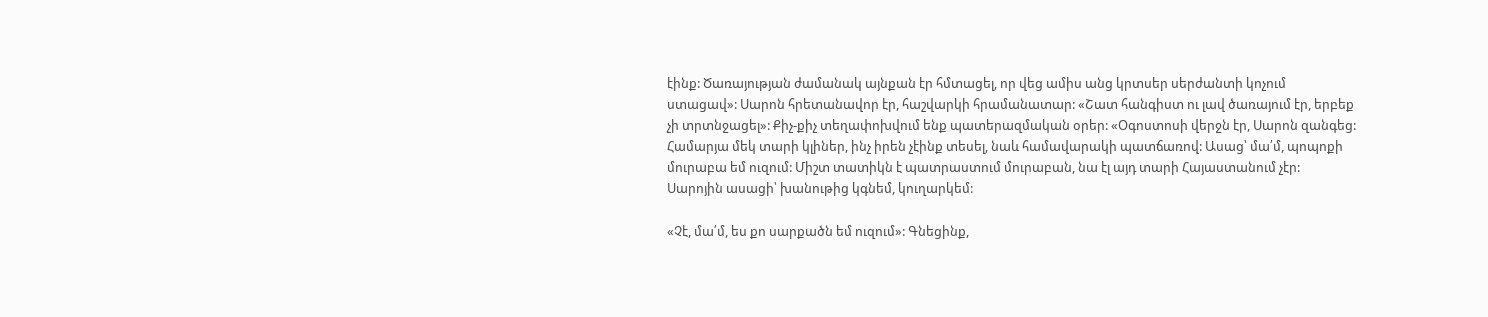էինք: Ծառայության ժամանակ այնքան էր հմտացել, որ վեց ամիս անց կրտսեր սերժանտի կոչում ստացավ»: Սարոն հրետանավոր էր, հաշվարկի հրամանատար: «Շատ հանգիստ ու լավ ծառայում էր, երբեք չի տրտնջացել»: Քիչ-քիչ տեղափոխվում ենք պատերազմական օրեր: «Օգոստոսի վերջն էր, Սարոն զանգեց: Համարյա մեկ տարի կլիներ, ինչ իրեն չէինք տեսել, նաև համավարակի պատճառով: Ասաց՝ մա՛մ, պոպոքի մուրաբա եմ ուզում: Միշտ տատիկն է պատրաստում մուրաբան, նա էլ այդ տարի Հայաստանում չէր: Սարոյին ասացի՝ խանութից կգնեմ, կուղարկեմ:

«Չէ, մա՛մ, ես քո սարքածն եմ ուզում»: Գնեցինք,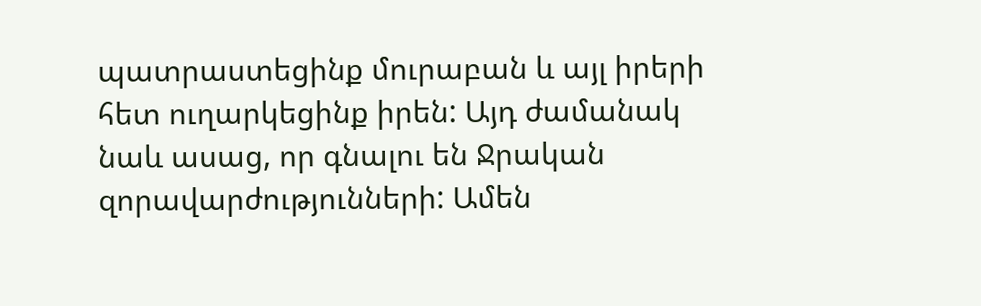պատրաստեցինք մուրաբան և այլ իրերի հետ ուղարկեցինք իրեն: Այդ ժամանակ նաև ասաց, որ գնալու են Ջրական զորավարժությունների: Ամեն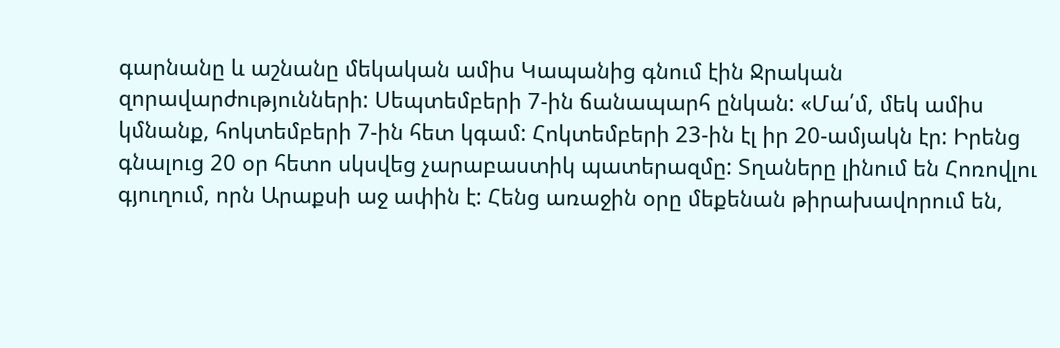գարնանը և աշնանը մեկական ամիս Կապանից գնում էին Ջրական զորավարժությունների: Սեպտեմբերի 7-ին ճանապարհ ընկան: «Մա՛մ, մեկ ամիս կմնանք, հոկտեմբերի 7-ին հետ կգամ: Հոկտեմբերի 23-ին էլ իր 20-ամյակն էր: Իրենց գնալուց 20 օր հետո սկսվեց չարաբաստիկ պատերազմը: Տղաները լինում են Հոռովլու գյուղում, որն Արաքսի աջ ափին է: Հենց առաջին օրը մեքենան թիրախավորում են,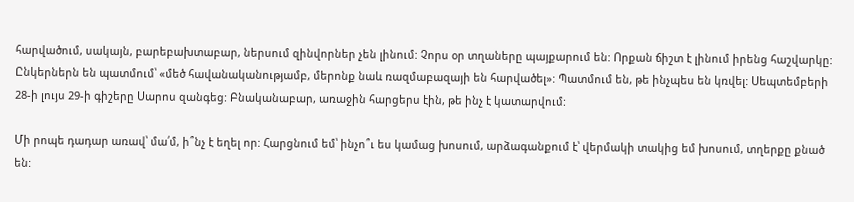հարվածում, սակայն, բարեբախտաբար, ներսում զինվորներ չեն լինում: Չորս օր տղաները պայքարում են: Որքան ճիշտ է լինում իրենց հաշվարկը: Ընկերներն են պատմում՝ «մեծ հավանականությամբ, մերոնք նաև ռազմաբազայի են հարվածել»: Պատմում են, թե ինչպես են կռվել: Սեպտեմբերի 28-ի լույս 29-ի գիշերը Սարոս զանգեց: Բնականաբար, առաջին հարցերս էին, թե ինչ է կատարվում:

Մի րոպե դադար առավ՝ մա՛մ, ի՞նչ է եղել որ: Հարցնում եմ՝ ինչո՞ւ ես կամաց խոսում, արձագանքում է՝ վերմակի տակից եմ խոսում, տղերքը քնած են: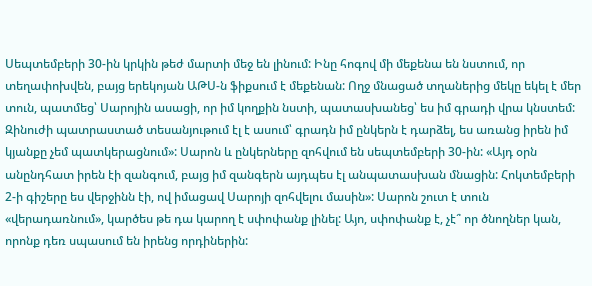Սեպտեմբերի 30-ին կրկին թեժ մարտի մեջ են լինում: Ինը հոգով մի մեքենա են նստում, որ տեղափոխվեն, բայց երեկոյան ԱԹՍ-ն ֆիքսում է մեքենան: Ողջ մնացած տղաներից մեկը եկել է մեր տուն, պատմեց՝ Սարոյին ասացի, որ իմ կողքին նստի, պատասխանեց՝ ես իմ գրադի վրա կնստեմ: Զինուժի պատրաստած տեսանյութում էլ է ասում՝ գրադն իմ ընկերն է դարձել, ես առանց իրեն իմ կյանքը չեմ պատկերացնում»: Սարոն և ընկերները զոհվում են սեպտեմբերի 30-ին: «Այդ օրն անընդհատ իրեն էի զանգում, բայց իմ զանգերն այդպես էլ անպատասխան մնացին: Հոկտեմբերի 2-ի գիշերը ես վերջինն էի, ով իմացավ Սարոյի զոհվելու մասին»: Սարոն շուտ է տուն «վերադառնում», կարծես թե դա կարող է սփոփանք լինել: Այո, սփոփանք է, չէ՞ որ ծնողներ կան, որոնք դեռ սպասում են իրենց որդիներին: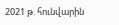2021 թ. հունվարին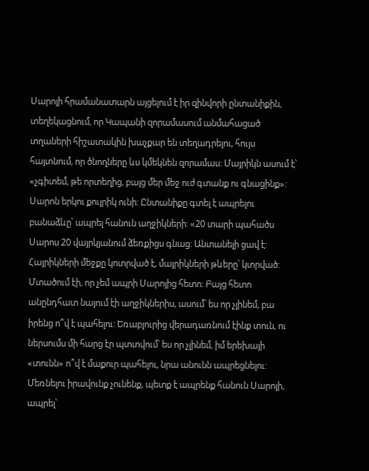Սարոյի հրամանատարն այցելում է իր զինվորի ընտանիքին, տեղեկացնում, որ Կապանի զորամասում անմահացած տղաների հիշատակին խաչքար են տեղադրելու, հույս հայտնում, որ ծնողները ևս կմեկնեն զորամաս: Մայրիկն ասում է՝ «չգիտեմ, թե որտեղից, բայց մեր մեջ ուժ գտանք ու գնացինք»: Սարոն երկու քույրիկ ունի: Ընտանիքը գտել է ապրելու բանաձևը՝ ապրել հանուն աղջիկների: «20 տարի պահածս Սարոս 20 վայրկյանում ձեռքիցս գնաց: Անտանելի ցավ է: Հայրիկների մեջքը կոտրված է, մայրիկների թևերը՝ կտրված: Մտածում էի, որ չեմ ապրի Սարոյից հետո: Բայց հետո անընդհատ նայում էի աղջիկներիս, ասում՝ ես որ չլինեմ, բա իրենց ո՞վ է պահելու: Եռաբլուրից վերադառնում էինք տուն, ու ներսումս մի հարց էր պտտվում՝ ես որ չլինեմ, իմ երեխայի «տունն» ո՞վ է մաքուր պահելու, նրա անունն ապրեցնելու: Մեռնելու իրավունք չունենք, պետք է ապրենք հանուն Սարոյի, ապրել՝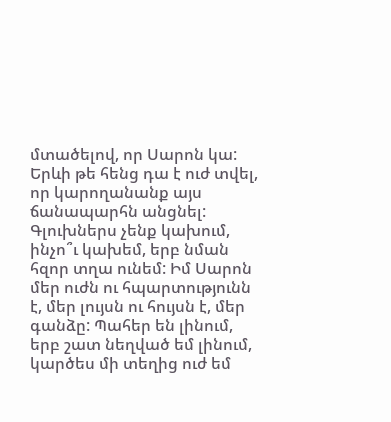մտածելով, որ Սարոն կա: Երևի թե հենց դա է ուժ տվել, որ կարողանանք այս ճանապարհն անցնել: Գլուխներս չենք կախում, ինչո՞ւ կախեմ, երբ նման հզոր տղա ունեմ: Իմ Սարոն մեր ուժն ու հպարտությունն է, մեր լույսն ու հույսն է, մեր գանձը: Պահեր են լինում, երբ շատ նեղված եմ լինում, կարծես մի տեղից ուժ եմ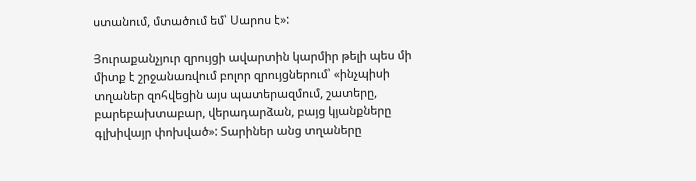ստանում, մտածում եմ՝ Սարոս է»:

Յուրաքանչյուր զրույցի ավարտին կարմիր թելի պես մի միտք է շրջանառվում բոլոր զրույցներում՝ «ինչպիսի տղաներ զոհվեցին այս պատերազմում, շատերը, բարեբախտաբար, վերադարձան, բայց կյանքները գլխիվայր փոխված»: Տարիներ անց տղաները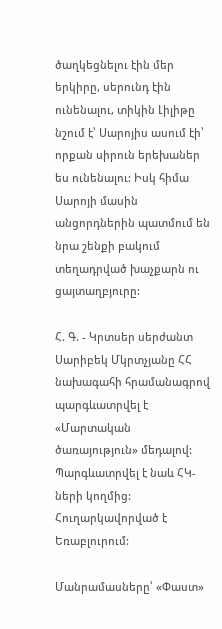ծաղկեցնելու էին մեր երկիրը, սերունդ էին ունենալու, տիկին Լիլիթը նշում է՝ Սարոյիս ասում էի՝ որքան սիրուն երեխաներ ես ունենալու: Իսկ հիմա Սարոյի մասին անցորդներին պատմում են նրա շենքի բակում տեղադրված խաչքարն ու ցայտաղբյուրը:

Հ. Գ. - Կրտսեր սերժանտ Սարիբեկ Մկրտչյանը ՀՀ նախագահի հրամանագրով պարգևատրվել է «Մարտական ծառայություն» մեդալով: Պարգևատրվել է նաև ՀԿ-ների կողմից: Հուղարկավորված է Եռաբլուրում:

Մանրամասները՝ «Փաստ»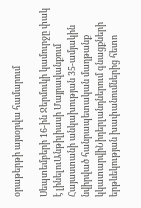օրաթերթի այսօրվա համարում

Սեպտեմբերի 16-ին Ջերմուկի կամուրջը փակ է լինելուԱնթիլիասի Մայրավանքում Հայաստանի անկախության 35-ամյակին նվիրված հանրապետական մաղթանք կկատարվիՆիդերլանդներում գնացքների երթևեկության խափանումներից հետո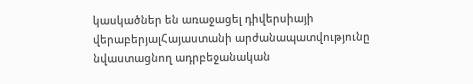կասկածներ են առաջացել դիվերսիայի վերաբերյալՀայաստանի արժանապատվությունը նվաստացնող ադրբեջանական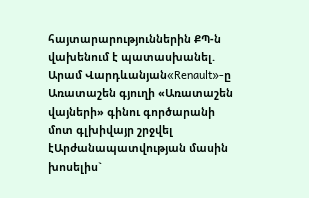հայտարարություններին ՔՊ-ն վախենում է պատասխանել. Արամ Վարդևանյան«Renault»-ը Առատաշեն գյուղի «Առատաշեն վայների» գինու գործարանի մոտ գլխիվայր շրջվել էԱրժանապատվության մասին խոսելիս`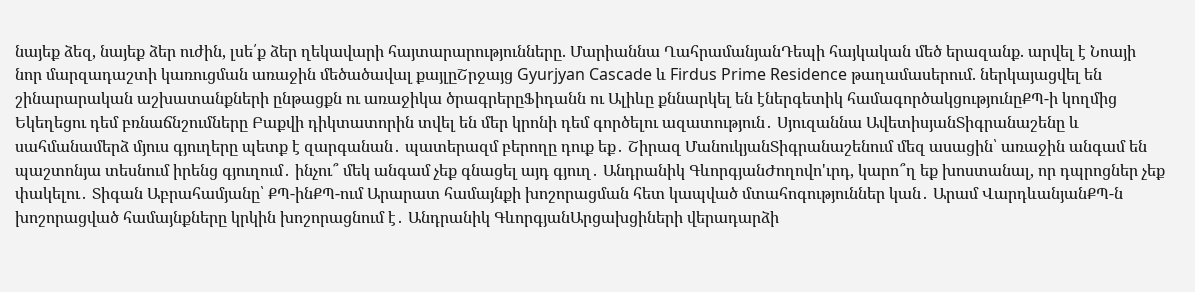նայեք ձեզ, նայեք ձեր ուժին, լսե՛ք ձեր ղեկավարի հայտարարությունները. Մարիաննա ՂահրամանյանԴեպի հայկական մեծ երազանք. արվել է Նոայի նոր մարզադաշտի կառուցման առաջին մեծածավալ քայլըՇրջայց Gyurjyan Cascade և Firdus Prime Residence թաղամասերում. ներկայացվել են շինարարական աշխատանքների ընթացքն ու առաջիկա ծրագրերըՖիդանն ու Ալիևը քննարկել են էներգետիկ համագործակցությունըՔՊ-ի կողմից Եկեղեցու դեմ բռնաճնշումները Բաքվի դիկտատորին տվել են մեր կրոնի դեմ գործելու ազատություն․ Սյուզաննա ԱվետիսյանՏիգրանաշենը և սահմանամերձ մյուս գյուղերը պետք է զարգանան․ պատերազմ բերողը դուք եք․ Շիրազ ՄանուկյանՏիգրանաշենում մեզ ասացին՝ առաջին անգամ են պաշտոնյա տեսնում իրենց գյուղում․ ինչու՞ մեկ անգամ չեք գնացել այդ գյուղ․ Անդրանիկ ԳևորգյանԺողովո'ւրդ, կարո՞ղ եք խոստանալ, որ դպրոցներ չեք փակելու․ Տիգան Աբրահամյանը՝ ՔՊ-ինՔՊ-ում Արարատ համայնքի խոշորացման հետ կապված մտահոգություններ կան․ Արամ ՎարդևանյանՔՊ-ն խոշորացված համայնքները կրկին խոշորացնում է․ Անդրանիկ ԳևորգյանԱրցախցիների վերադարձի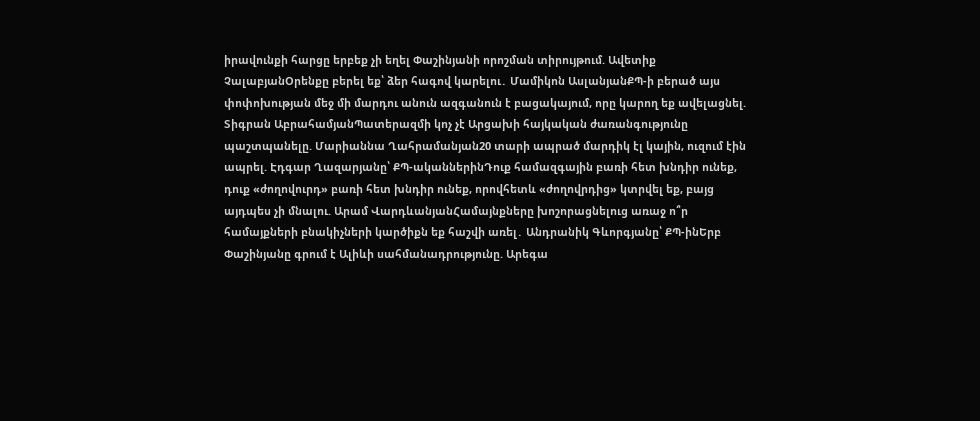իրավունքի հարցը երբեք չի եղել Փաշինյանի որոշման տիրույթում. Ավետիք ՉալաբյանՕրենքը բերել եք՝ ձեր հագով կարելու․ Մամիկոն ԱսլանյանՔՊ-ի բերած այս փոփոխության մեջ մի մարդու անուն ազգանուն է բացակայում, որը կարող եք ավելացնել. Տիգրան ԱբրահամյանՊատերազմի կոչ չէ Արցախի հայկական ժառանգությունը պաշտպանելը. Մարիաննա Ղահրամանյան20 տարի ապրած մարդիկ էլ կային, ուզում էին ապրել. Էդգար Ղազարյանը՝ ՔՊ-ականներինԴուք համազգային բառի հետ խնդիր ունեք, դուք «ժողովուրդ» բառի հետ խնդիր ունեք, որովհետև «ժողովրդից» կտրվել եք, բայց այդպես չի մնալու. Արամ ՎարդևանյանՀամայնքները խոշորացնելուց առաջ ո՞ր համայքների բնակիչների կարծիքն եք հաշվի առել․ Անդրանիկ Գևորգյանը՝ ՔՊ-ինԵրբ Փաշինյանը գրում է Ալիևի սահմանադրությունը. Արեգա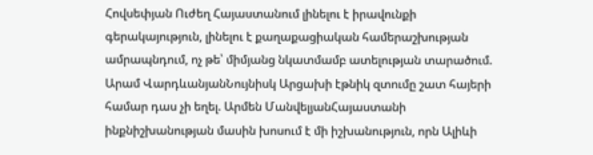Հովսեփյան Ուժեղ Հայաստանում լինելու է իրավունքի գերակայություն, լինելու է քաղաքացիական համերաշխության ամրապնդում, ոչ թե՝ միմյանց նկատմամբ ատելության տարածում. Արամ ՎարդևանյանՆույնիսկ Արցախի էթնիկ զտումը շատ հայերի համար դաս չի եղել. Արմեն ՄանվելյանՀայաստանի ինքնիշխանության մասին խոսում է մի իշխանություն, որն Ալիևի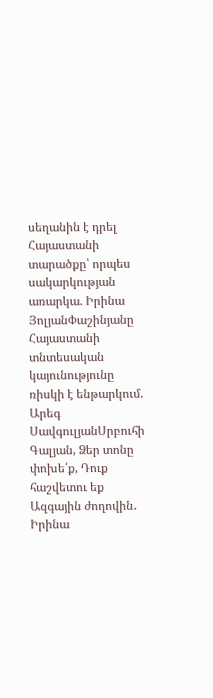սեղանին է դրել Հայաստանի տարածքը՝ որպես սակարկության առարկա. Իրինա ՅոլյանՓաշինյանը Հայաստանի տնտեսական կայունությունը ռիսկի է ենթարկում. Արեգ ՍավգուլյանՍրբուհի Գալյան, Ձեր տոնը փոխե՛ք, Դուք հաշվետու եք Ազգային ժողովին․ Իրինա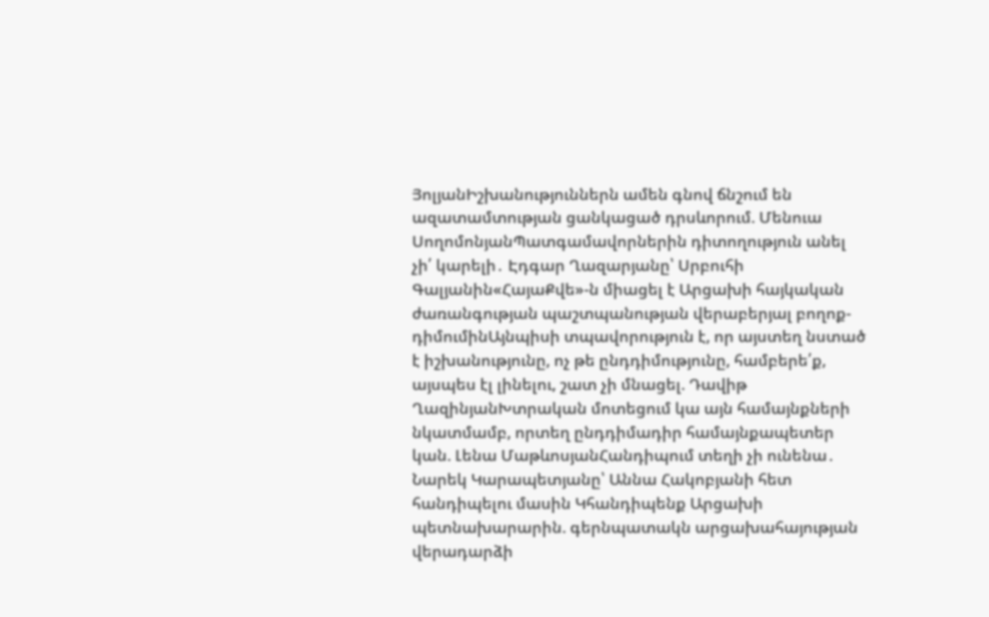ՅոլյանԻշխանություններն ամեն գնով ճնշում են ազատամտության ցանկացած դրսևորում. Մենուա ՍողոմոնյանՊատգամավորներին դիտողություն անել չի՛ կարելի․ Էդգար Ղազարյանը՝ Սրբուհի Գալյանին«ՀայաՔվե»-ն միացել է Արցախի հայկական ժառանգության պաշտպանության վերաբերյալ բողոք-դիմումինԱյնպիսի տպավորություն է, որ այստեղ նստած է իշխանությունը, ոչ թե ընդդիմությունը, համբերե՛ք, այսպես էլ լինելու, շատ չի մնացել. Դավիթ ՂազինյանԽտրական մոտեցում կա այն համայնքների նկատմամբ, որտեղ ընդդիմադիր համայնքապետեր կան. Լենա ՄաթևոսյանՀանդիպում տեղի չի ունենա․ Նարեկ Կարապետյանը՝ Աննա Հակոբյանի հետ հանդիպելու մասին Կհանդիպենք Արցախի պետնախարարին. գերնպատակն արցախահայության վերադարձի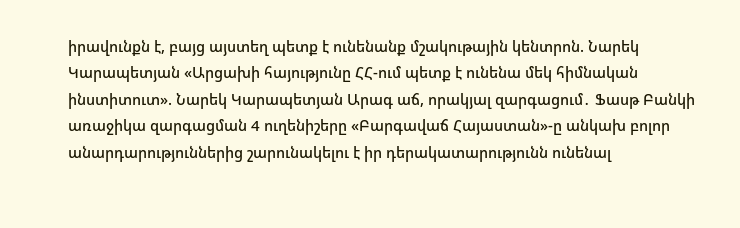իրավունքն է, բայց այստեղ պետք է ունենանք մշակութային կենտրոն. Նարեկ Կարապետյան «Արցախի հայությունը ՀՀ-ում պետք է ունենա մեկ հիմնական ինստիտուտ». Նարեկ Կարապետյան Արագ աճ, որակյալ զարգացում․ Ֆասթ Բանկի առաջիկա զարգացման 4 ուղենիշերը «Բարգավաճ Հայաստան»-ը անկախ բոլոր անարդարություններից շարունակելու է իր դերակատարությունն ունենալ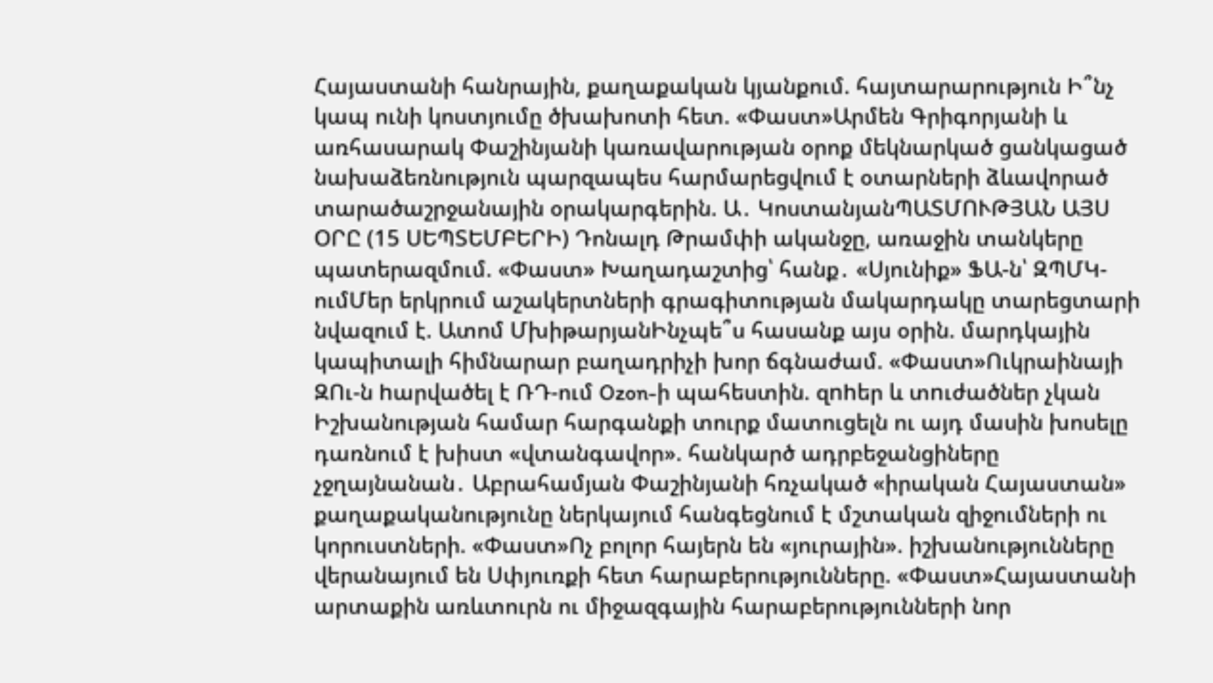Հայաստանի հանրային, քաղաքական կյանքում. հայտարարություն Ի՞նչ կապ ունի կոստյումը ծխախոտի հետ. «Փաստ»Արմեն Գրիգորյանի և առհասարակ Փաշինյանի կառավարության օրոք մեկնարկած ցանկացած նախաձեռնություն պարզապես հարմարեցվում է օտարների ձևավորած տարածաշրջանային օրակարգերին. Ա․ ԿոստանյանՊԱՏՄՈՒԹՅԱՆ ԱՅՍ ՕՐԸ (15 ՍԵՊՏԵՄԲԵՐԻ) Դոնալդ Թրամփի ականջը, առաջին տանկերը պատերազմում. «Փաստ» Խաղադաշտից՝ հանք․ «Սյունիք» ՖԱ-ն՝ ԶՊՄԿ-ումՄեր երկրում աշակերտների գրագիտության մակարդակը տարեցտարի նվազում է. Ատոմ ՄխիթարյանԻնչպե՞ս հասանք այս օրին. մարդկային կապիտալի հիմնարար բաղադրիչի խոր ճգնաժամ. «Փաստ»Ուկրաինայի ԶՈւ-ն hարվածել է ՌԴ-ում Ozon-ի պահեստին. զnhեր և տnւժածներ չկան Իշխանության համար հարգանքի տուրք մատուցելն ու այդ մասին խոսելը դառնում է խիստ «վտանգավոր». հանկարծ ադրբեջանցիները չջղայնանան․ Աբրահամյան Փաշինյանի հռչակած «իրական Հայաստան» քաղաքականությունը ներկայում հանգեցնում է մշտական զիջումների ու կորուստների. «Փաստ»Ոչ բոլոր հայերն են «յուրային». իշխանությունները վերանայում են Սփյուռքի հետ հարաբերությունները. «Փաստ»Հայաստանի արտաքին առևտուրն ու միջազգային հարաբերությունների նոր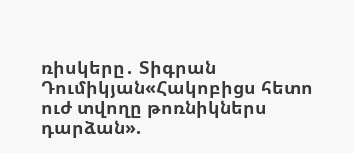ռիսկերը․ Տիգրան Դումիկյան«Հակոբիցս հետո ուժ տվողը թոռնիկներս դարձան».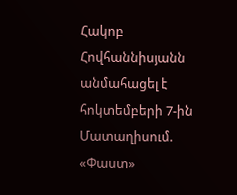Հակոբ Հովհաննիսյանն անմահացել է հոկտեմբերի 7-ին Մատաղիսում. «Փաստ»